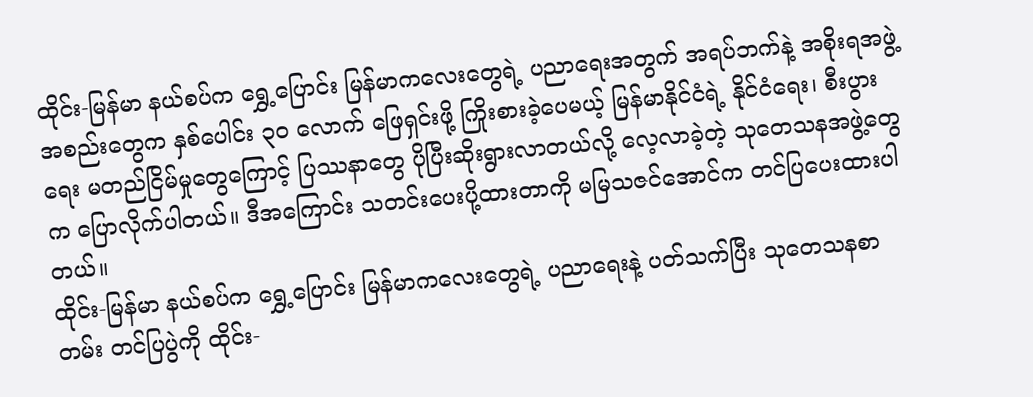ထိုင်း-မြန်မာ နယ်စပ်က ရွှေ့ပြောင်း မြန်မာကလေးတွေရဲ့ ပညာရေးအတွက် အရပ်ဘက်နဲ့ အစိုးရအဖွဲ့အစည်းတွေက နှစ်ပေါင်း ၃၀ လောက် ဖြေရှင်းဖို့ ကြိုးစားခဲ့ပေမယ့် မြန်မာနိုင်ငံရဲ့ နိုင်ငံရေး၊ စီးပွားရေး မတည်ငြိမ်မှုတွေကြောင့် ပြဿနာတွေ ပိုပြီးဆိုးရွားလာတယ်လို့ လေ့လာခဲ့တဲ့ သုတေသနအဖွဲ့တွေက ပြောလိုက်ပါတယ်။ ဒီအကြောင်း သတင်းပေးပို့ထားတာကို မမြသဇင်အောင်က တင်ပြပေးထားပါတယ်။
ထိုင်း-မြန်မာ နယ်စပ်က ရွှေ့ပြောင်း မြန်မာကလေးတွေရဲ့ ပညာရေးနဲ့ ပတ်သက်ပြီး သုတေသနစာတမ်း တင်ပြပွဲကို ထိုင်း-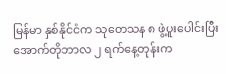မြန်မာ နှစ်နိုင်ငံက သုတေသန ၈ ဖွဲ့ပူးပေါင်းပြီး အောက်တိုဘာလ ၂ ရက်နေ့တုန်းက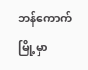ဘန်ကောက်မြို့မှာ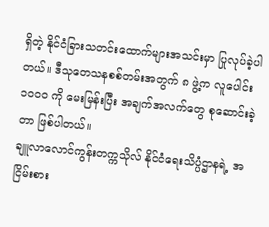ရှိတဲ့ နိုင်ငံခြားသတင်းထောက်များအသင်းမှာ ပြုလုပ်ခဲ့ပါတယ်။ ဒီသုတေသနစစ်တမ်းအတွက် ၈ ဖွဲ့က လူပေါင်း ၁၀၀၀ ကို မေးမြန်းပြီး အချက်အလက်တွေ စုဆောင်းခဲ့တာ ဖြစ်ပါတယ်။
ချူလာလောင်ကွန်းတက္ကသိုလ် နိုင်ငံရေးသိပ္ပံဌာနရဲ့ အငြိမ်းစား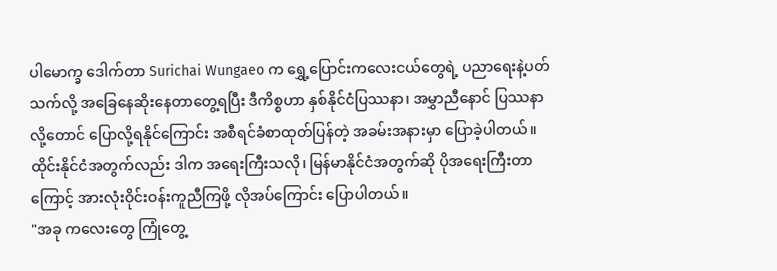ပါမောက္ခ ဒေါက်တာ Surichai Wungaeo က ရွှေ့ပြောင်းကလေးငယ်တွေရဲ့ ပညာရေးနဲ့ပတ်သက်လို့ အခြေနေဆိုးနေတာတွေ့ရပြီး ဒီကိစ္စဟာ နှစ်နိုင်ငံပြဿနာ၊ အမွှာညီနောင် ပြဿနာလို့တောင် ပြောလို့ရနိုင်ကြောင်း အစီရင်ခံစာထုတ်ပြန်တဲ့ အခမ်းအနားမှာ ပြောခဲ့ပါတယ်။ ထိုင်းနိုင်ငံအတွက်လည်း ဒါက အရေးကြီးသလို၊ မြန်မာနိုင်ငံအတွက်ဆို ပိုအရေးကြီးတာကြောင့် အားလုံးဝိုင်းဝန်းကူညီကြဖို့ လိုအပ်ကြောင်း ပြောပါတယ်။
"အခု ကလေးတွေ ကြုံတွေ့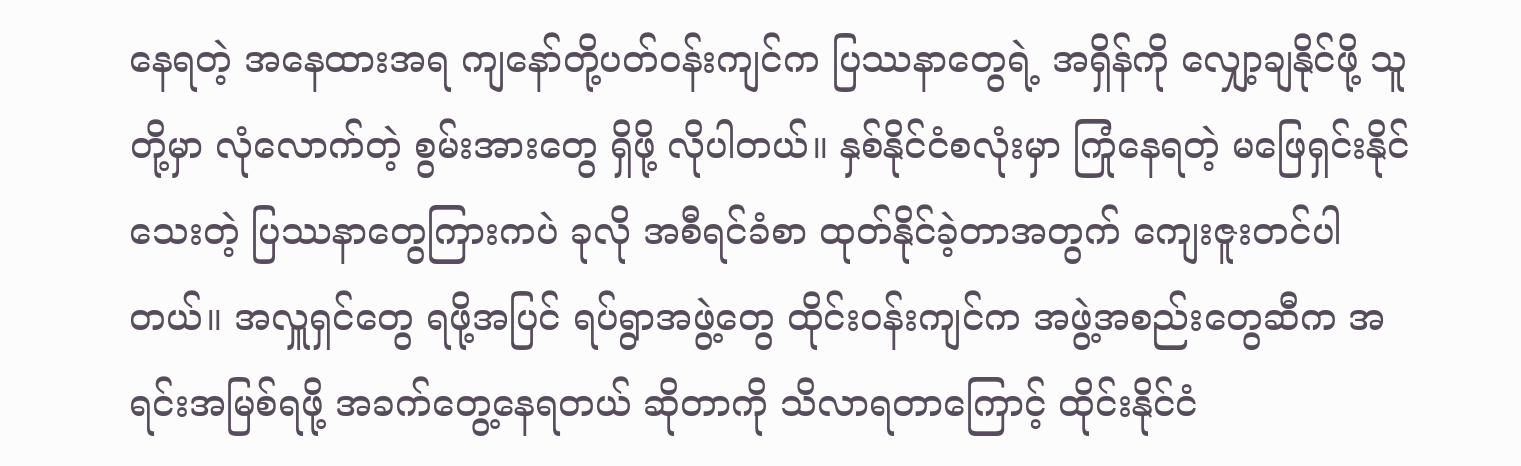နေရတဲ့ အနေထားအရ ကျနော်တို့ပတ်ဝန်းကျင်က ပြဿနာတွေရဲ့ အရှိန်ကို လျှော့ချနိုင်ဖို့ သူတို့မှာ လုံလောက်တဲ့ စွမ်းအားတွေ ရှိဖို့ လိုပါတယ်။ နှစ်နိုင်ငံစလုံးမှာ ကြုံနေရတဲ့ မဖြေရှင်းနိုင်သေးတဲ့ ပြဿနာတွေကြားကပဲ ခုလို အစီရင်ခံစာ ထုတ်နိုင်ခဲ့တာအတွက် ကျေးဇူးတင်ပါတယ်။ အလှူရှင်တွေ ရဖို့အပြင် ရပ်ရွာအဖွဲ့တွေ ထိုင်းဝန်းကျင်က အဖွဲ့အစည်းတွေဆီက အရင်းအမြစ်ရဖို့ အခက်တွေ့နေရတယ် ဆိုတာကို သိလာရတာကြောင့် ထိုင်းနိုင်ငံ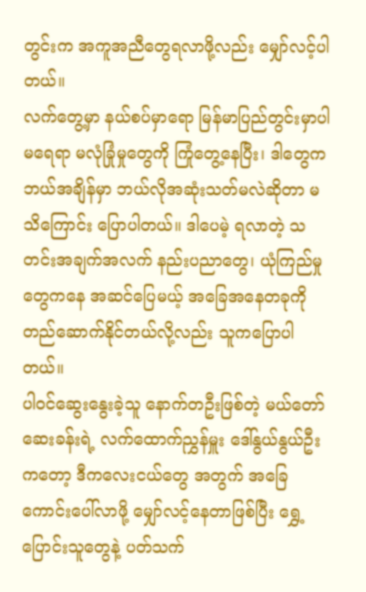တွင်းက အကူအညီတွေရလာဖို့လည်း မျှော်လင့်ပါတယ်။
လက်တွေ့မှာ နယ်စပ်မှာရော မြန်မာပြည်တွင်းမှာပါ မရေရာ မလုံခြုံမှုတွေကို ကြုံတွေ့နေပြီး၊ ဒါတွေက ဘယ်အချိန်မှာ ဘယ်လိုအဆုံးသတ်မလဲဆိုတာ မသိကြောင်း ပြောပါတယ်။ ဒါပေမဲ့ ရလာတဲ့ သတင်းအချက်အလက် နည်းပညာတွေ၊ ယုံကြည်မှုတွေကနေ အဆင်ပြေမယ့် အခြေအနေတခုကို တည်ဆောက်နိုင်တယ်လို့လည်း သူကပြောပါတယ်။
ပါဝင်ဆွေးနွေးခဲ့သူ နောက်တဦးဖြစ်တဲ့ မယ်တော်ဆေးခန်းရဲ့ လက်ထောက်ညွှန်မှူး ဒေါ်နွယ်နွယ်ဦးကတော့ ဒီကလေးငယ်တွေ အတွက် အခြေကောင်းပေါ်လာဖို့ မျှော်လင့်နေတာဖြစ်ပြီး ရွှေ့ပြောင်းသူတွေနဲ့ ပတ်သက်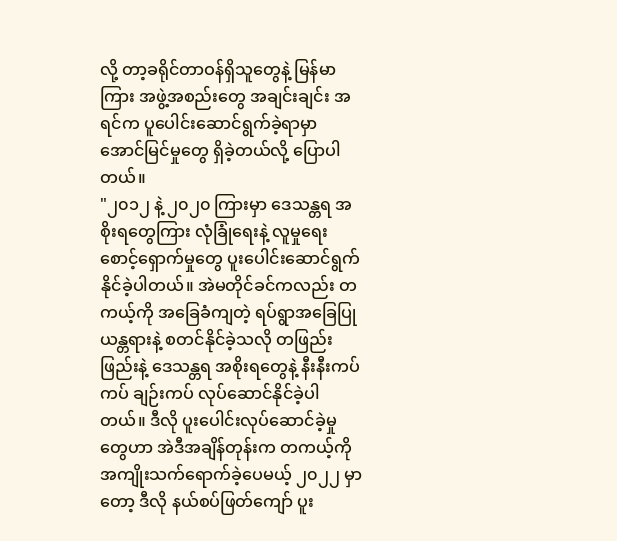လို့ တာ့ခရိုင်တာဝန်ရှိသူတွေနဲ့ မြန်မာကြား အဖွဲ့အစည်းတွေ အချင်းချင်း အရင်က ပူပေါင်းဆောင်ရွက်ခဲ့ရာမှာ အောင်မြင်မှုတွေ ရှိခဲ့တယ်လို့ ပြောပါတယ်။
"၂၀၁၂ နဲ့ ၂၀၂၀ ကြားမှာ ဒေသန္တရ အစိုးရတွေကြား လုံခြုံရေးနဲ့ လူမှုရေးစောင့်ရှောက်မှုတွေ ပူးပေါင်းဆောင်ရွက်နိုင်ခဲ့ပါတယ်။ အဲမတိုင်ခင်ကလည်း တကယ့်ကို အခြေခံကျတဲ့ ရပ်ရွာအခြေပြု ယန္တရားနဲ့ စတင်နိုင်ခဲ့သလို တဖြည်းဖြည်းနဲ့ ဒေသန္တရ အစိုးရတွေနဲ့ နီးနီးကပ်ကပ် ချဉ်းကပ် လုပ်ဆောင်နိုင်ခဲ့ပါတယ်။ ဒီလို ပူးပေါင်းလုပ်ဆောင်ခဲ့မှုတွေဟာ အဲဒီအချိန်တုန်းက တကယ့်ကို အကျိုးသက်ရောက်ခဲ့ပေမယ့် ၂၀၂၂ မှာတော့ ဒီလို နယ်စပ်ဖြတ်ကျော် ပူး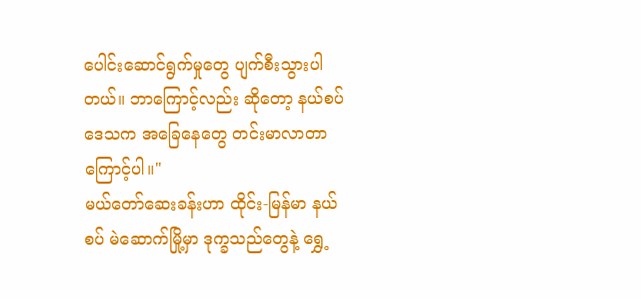ပေါင်းဆောင်ရွက်မှုတွေ ပျက်စီးသွားပါတယ်။ ဘာကြောင့်လည်း ဆိုတော့ နယ်စပ်ဒေသက အခြေနေတွေ တင်းမာလာတာကြောင့်ပါ။"
မယ်တော်ဆေးခန်းဟာ ထိုင်း-မြန်မာ နယ်စပ် မဲဆောက်မြို့မှာ ဒုက္ခသည်တွေနဲ့ ရွှေ့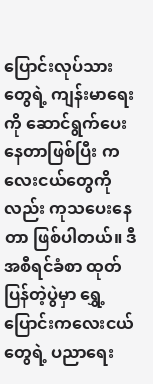ပြောင်းလုပ်သားတွေရဲ့ ကျန်းမာရေးကို ဆောင်ရွက်ပေးနေတာဖြစ်ပြီး ကလေးငယ်တွေကိုလည်း ကုသပေးနေတာ ဖြစ်ပါတယ်။ ဒီအစီရင်ခံစာ ထုတ်ပြန်တဲ့ပွဲမှာ ရွှေ့ပြောင်းကလေးငယ်တွေရဲ့ ပညာရေး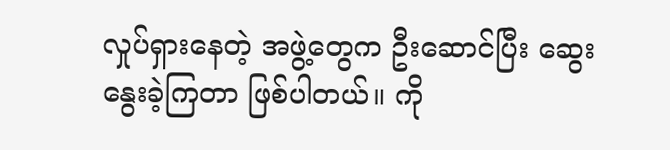လှုပ်ရှားနေတဲ့ အဖွဲ့တွေက ဦးဆောင်ပြီး ဆွေးနွေးခဲ့ကြတာ ဖြစ်ပါတယ်။ ကို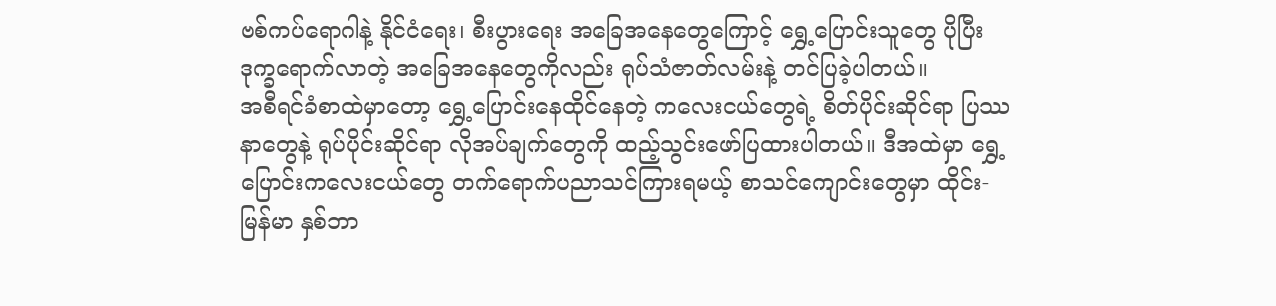ဗစ်ကပ်ရောဂါနဲ့ နိုင်ငံရေး၊ စီးပွားရေး အခြေအနေတွေကြောင့် ရွှေ့ပြောင်းသူတွေ ပိုပြီး ဒုက္ခရောက်လာတဲ့ အခြေအနေတွေကိုလည်း ရုပ်သံဇာတ်လမ်းနဲ့ တင်ပြခဲ့ပါတယ်။
အစီရင်ခံစာထဲမှာတော့ ရွှေ့ပြောင်းနေထိုင်နေတဲ့ ကလေးငယ်တွေရဲ့ စိတ်ပိုင်းဆိုင်ရာ ပြဿနာတွေနဲ့ ရုပ်ပိုင်းဆိုင်ရာ လိုအပ်ချက်တွေကို ထည့်သွင်းဖော်ပြထားပါတယ်။ ဒီအထဲမှာ ရွှေ့ပြောင်းကလေးငယ်တွေ တက်ရောက်ပညာသင်ကြားရမယ့် စာသင်ကျောင်းတွေမှာ ထိုင်း-မြန်မာ နှစ်ဘာ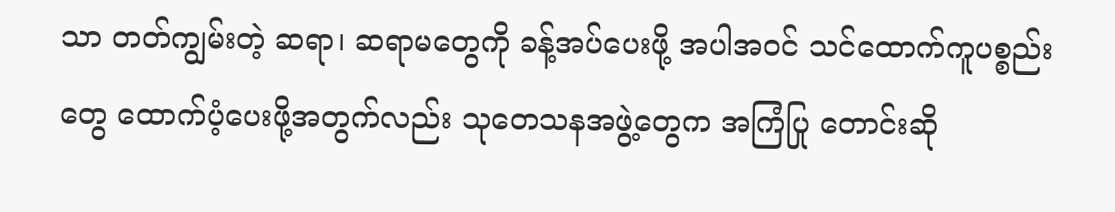သာ တတ်ကျွမ်းတဲ့ ဆရာ၊ ဆရာမတွေကို ခန့်အပ်ပေးဖို့ အပါအဝင် သင်ထောက်ကူပစ္စည်းတွေ ထောက်ပံ့ပေးဖို့အတွက်လည်း သုတေသနအဖွဲ့တွေက အကြံပြု တောင်းဆို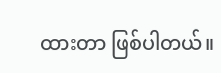ထားတာ ဖြစ်ပါတယ်။